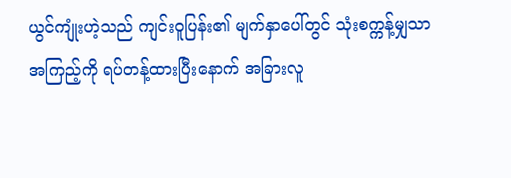ယွင်ကျုံးဟဲ့သည် ကျင်းဝူပြန်း၏ မျက်နှာပေါ်တွင် သုံးစက္ကန့်မျှသာ အကြည့်ကို ရပ်တန့်ထားပြီးနောက် အခြားလူ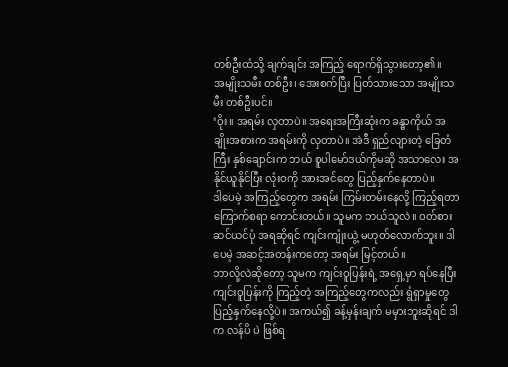တစ်ဦးထံသို့ ချက်ချင်း အကြည့် ရောက်ရှိသွားတော့၏။
အမျိုးသမီး တစ်ဦး၊ အေးစက်ပြီး ပြတ်သားသော အမျိုးသမီး တစ်ဦးပင်။
‘ဝိုး။ အရမ်း လှတာပဲ။ အရေးအကြီးဆုံးက ခန္ဓာကိုယ် အချိုးအစားက အရမ်းကို လှတာပဲ။ အဲဒီ ရှည်လျားတဲ့ ခြေတံကြီး နှစ်ချောင်းက ဘယ် စူပါမော်ဒယ်ကိုမဆို အသာလေး အနိုင်ယူနိုင်ပြီး လုံးဝကို အားအင်တွေ ပြည့်နှက်နေတာပဲ။
ဒါပေမဲ့ အကြည့်တွေက အရမ်း ကြမ်းတမ်းနေလို့ ကြည့်ရတာ ကြောက်စရာ ကောင်းတယ်။ သူမက ဘယ်သူလဲ။ ဝတ်စားဆင်ယင်ပုံ အရဆိုရင် ကျင်းကျုံးယွဲ့ မဟုတ်လောက်ဘူး။ ဒါပေမဲ့ အဆင့်အတန်းကတော့ အရမ်း မြင့်တယ်။
ဘာလို့လဲဆိုတော့ သူမက ကျင်းဝူပြန်းရဲ့ အရှေ့မှာ ရပ်နေပြီး ကျင်းဝူပြန်းကို ကြည့်တဲ့ အကြည့်တွေကလည်း ရွံရှာမှုတွေ ပြည့်နှက်နေလို့ပဲ။ အကယ်၍ ခန့်မှန်းချက် မမှားဘူးဆိုရင် ဒါက လန်ပိ ပဲ ဖြစ်ရ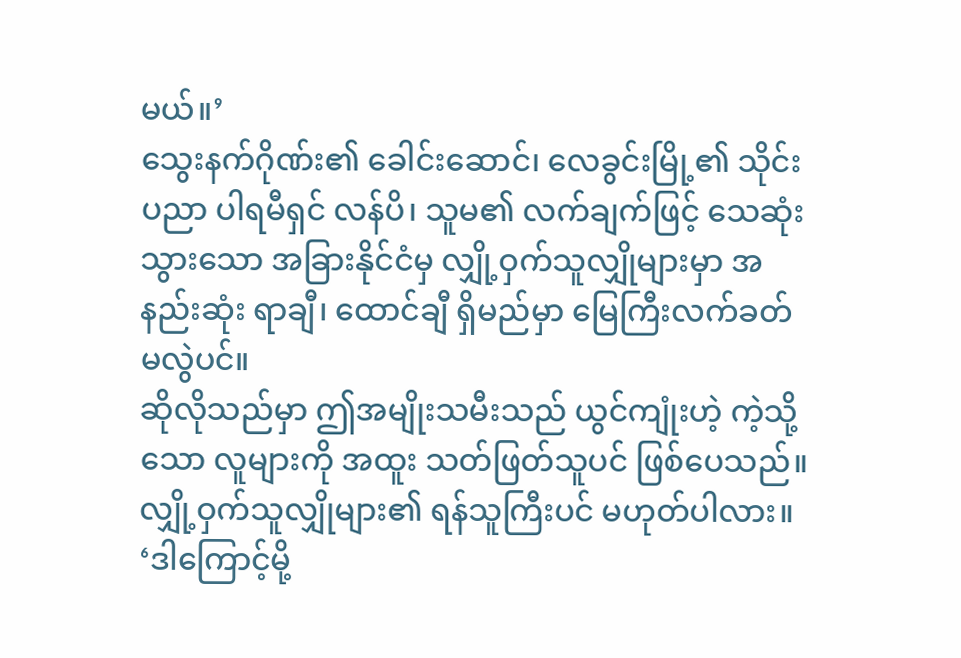မယ်။’
သွေးနက်ဂိုဏ်း၏ ခေါင်းဆောင်၊ လေခွင်းမြို့၏ သိုင်းပညာ ပါရမီရှင် လန်ပိ၊ သူမ၏ လက်ချက်ဖြင့် သေဆုံးသွားသော အခြားနိုင်ငံမှ လျှို့ဝှက်သူလျှိုများမှာ အနည်းဆုံး ရာချီ၊ ထောင်ချီ ရှိမည်မှာ မြေကြီးလက်ခတ် မလွဲပင်။
ဆိုလိုသည်မှာ ဤအမျိုးသမီးသည် ယွင်ကျုံးဟဲ့ ကဲ့သို့သော လူများကို အထူး သတ်ဖြတ်သူပင် ဖြစ်ပေသည်။ လျှို့ဝှက်သူလျှိုများ၏ ရန်သူကြီးပင် မဟုတ်ပါလား။
‘ဒါကြောင့်မို့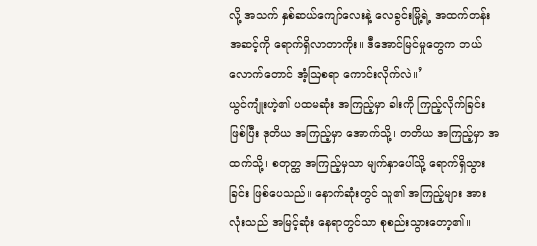လို့ အသက် နှစ်ဆယ်ကျော်လေးနဲ့ လေခွင်းမြို့ရဲ့ အထက်တန်း အဆင့်ကို ရောက်ရှိလာတာကိုး။ ဒီအောင်မြင်မှုတွေက ဘယ်လောက်တောင် အံ့ဩစရာ ကောင်းလိုက်လဲ။’
ယွင်ကျုံးဟဲ့၏ ပထမဆုံး အကြည့်မှာ ခါးကို ကြည့်လိုက်ခြင်းဖြစ်ပြီး ဒုတိယ အကြည့်မှာ အောက်သို့၊ တတိယ အကြည့်မှာ အထက်သို့၊ စတုတ္ထ အကြည့်မှသာ မျက်နှာပေါ်သို့ ရောက်ရှိသွားခြင်း ဖြစ်ပေသည်။ နောက်ဆုံးတွင် သူ၏ အကြည့်များ အားလုံးသည် အမြင့်ဆုံး နေရာတွင်သာ စုစည်းသွားတော့၏။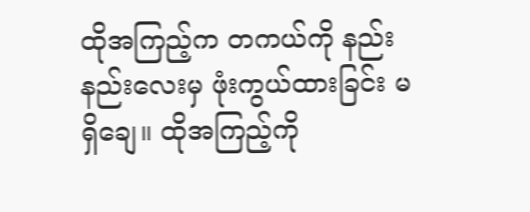ထိုအကြည့်က တကယ်ကို နည်းနည်းလေးမှ ဖုံးကွယ်ထားခြင်း မရှိချေ။ ထိုအကြည့်ကို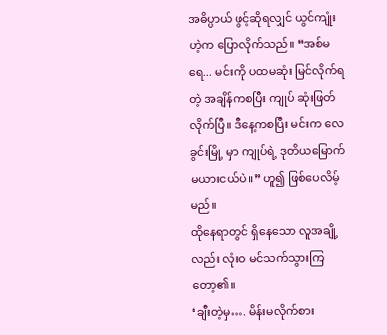အဓိပ္ပာယ် ဖွင့်ဆိုရလျှင် ယွင်ကျုံးဟဲ့က ပြောလိုက်သည်။ “အစ်မရေ... မင်းကို ပထမဆုံး မြင်လိုက်ရတဲ့ အချိန်ကစပြီး ကျုပ် ဆုံးဖြတ်လိုက်ပြီ။ ဒီနေ့ကစပြီး မင်းက လေခွင်းမြို့ မှာ ကျုပ်ရဲ့ ဒုတိယမြောက် မယားငယ်ပဲ။” ဟူ၍ ဖြစ်ပေလိမ့်မည်။
ထိုနေရာတွင် ရှိနေသော လူအချို့လည်း လုံးဝ မင်သက်သွားကြတော့၏။
‘ချီးတဲ့မှ…. မိန်းမလိုက်စား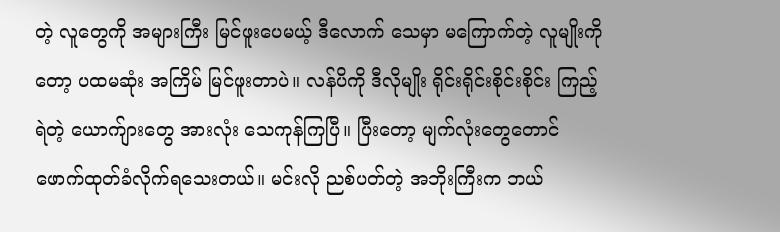တဲ့ လူတွေကို အများကြီး မြင်ဖူးပေမယ့် ဒီလောက် သေမှာ မကြောက်တဲ့ လူမျိုးကိုတော့ ပထမဆုံး အကြိမ် မြင်ဖူးတာပဲ။ လန်ပိကို ဒီလိုမျိုး ရိုင်းရိုင်းစိုင်းစိုင်း ကြည့်ရဲတဲ့ ယောက်ျားတွေ အားလုံး သေကုန်ကြပြီ။ ပြီးတော့ မျက်လုံးတွေတောင် ဖောက်ထုတ်ခံလိုက်ရသေးတယ်။ မင်းလို ညစ်ပတ်တဲ့ အဘိုးကြီးက ဘယ်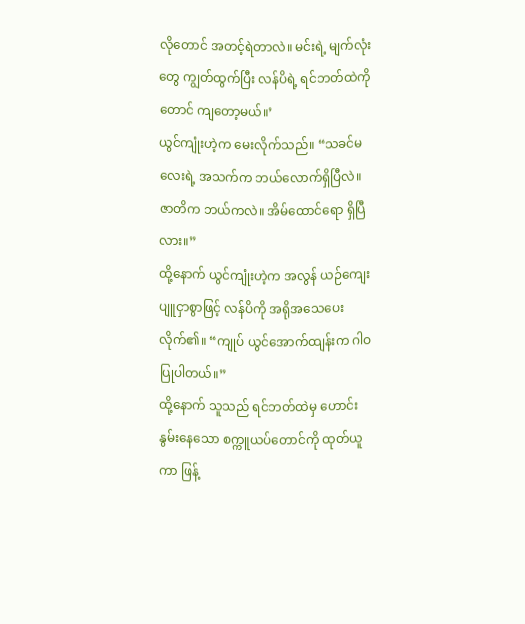လိုတောင် အတင့်ရဲတာလဲ။ မင်းရဲ့ မျက်လုံးတွေ ကျွတ်ထွက်ပြီး လန်ပိရဲ့ ရင်ဘတ်ထဲကိုတောင် ကျတော့မယ်။’
ယွင်ကျုံးဟဲ့က မေးလိုက်သည်။ “သခင်မလေးရဲ့ အသက်က ဘယ်လောက်ရှိပြီလဲ။ ဇာတိက ဘယ်ကလဲ။ အိမ်ထောင်ရော ရှိပြီလား။”
ထို့နောက် ယွင်ကျုံးဟဲ့က အလွန် ယဉ်ကျေးပျူငှာစွာဖြင့် လန်ပိကို အရိုအသေပေးလိုက်၏။ “ကျုပ် ယွင်အောက်ထျန်းက ဂါဝပြုပါတယ်။”
ထို့နောက် သူသည် ရင်ဘတ်ထဲမှ ဟောင်းနွမ်းနေသော စက္ကူယပ်တောင်ကို ထုတ်ယူကာ ဖြန့်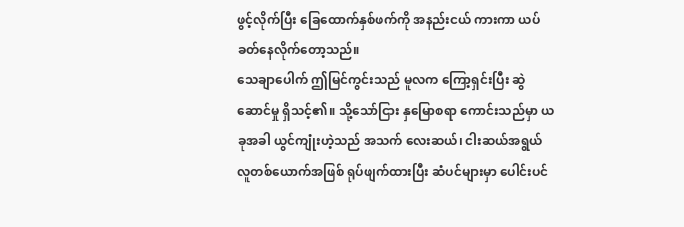ဖွင့်လိုက်ပြီး ခြေထောက်နှစ်ဖက်ကို အနည်းငယ် ကားကာ ယပ်ခတ်နေလိုက်တော့သည်။
သေချာပေါက် ဤမြင်ကွင်းသည် မူလက ကြော့ရှင်းပြီး ဆွဲဆောင်မှု ရှိသင့်၏။ သို့သော်ငြား နှမြောစရာ ကောင်းသည်မှာ ယခုအခါ ယွင်ကျုံးဟဲ့သည် အသက် လေးဆယ်၊ ငါးဆယ်အရွယ် လူတစ်ယောက်အဖြစ် ရုပ်ဖျက်ထားပြီး ဆံပင်များမှာ ပေါင်းပင်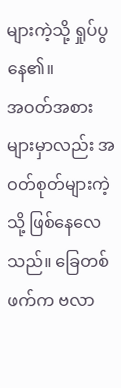များကဲ့သို့ ရှုပ်ပွနေ၏။
အဝတ်အစားများမှာလည်း အဝတ်စုတ်များကဲ့သို့ ဖြစ်နေလေသည်။ ခြေတစ်ဖက်က ဗလာ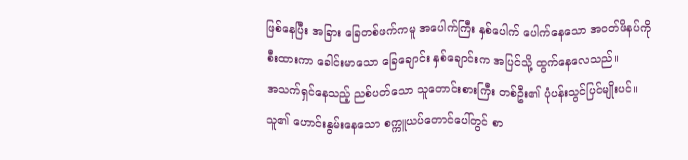ဖြစ်နေပြီး အခြား ခြေတစ်ဖက်ကမူ အပေါက်ကြီး နှစ်ပေါက် ပေါက်နေသော အဝတ်ဖိနပ်ကို စီးထားကာ ခေါင်းမာသော ခြေချောင်း နှစ်ချောင်းက အပြင်သို့ ထွက်နေလေသည်။
အသက်ရှင်နေသည့် ညစ်ပတ်သော သူတောင်းစားကြီး တစ်ဦး၏ ပုံပန်းသွင်ပြင်မျိုးပင်။ သူ၏ ဟောင်းနွမ်းနေသော စက္ကူယပ်တောင်ပေါ်တွင် စာ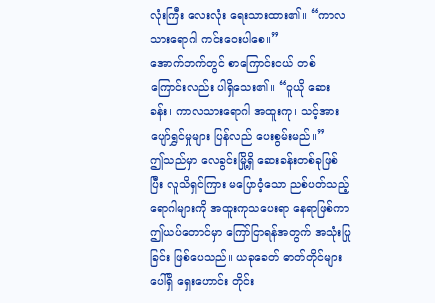လုံးကြီး လေးလုံး ရေးသားထား၏။ “ကာလသားရောဂါ ကင်းဝေးပါစေ။”
အောက်ဘက်တွင် စာကြောင်းငယ် တစ်ကြောင်းလည်း ပါရှိသေး၏။ “ဝူယို ဆေးခန်း၊ ကာလသားရောဂါ အထူးကု၊ သင့်အား ပျော်ရွှင်မှုများ ပြန်လည် ပေးစွမ်းမည်။”
ဤသည်မှာ လေခွင်းမြို့ရှိ ဆေးခန်းတစ်ခုဖြစ်ပြီး လူသိရှင်ကြား မပြောဝံ့သော ညစ်ပတ်သည့် ရောဂါများကို အထူးကုသပေးရာ နေရာဖြစ်ကာ ဤယပ်တောင်မှာ ကြော်ငြာရန်အတွက် အသုံးပြုခြင်း ဖြစ်ပေသည်။ ယခုခေတ် ဓာတ်တိုင်များပေါ်ရှိ ရှေးဟောင်း တိုင်း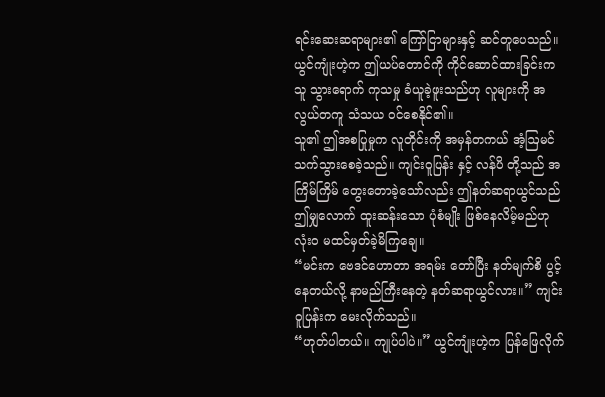ရင်းဆေးဆရာများ၏ ကြော်ငြာများနှင့် ဆင်တူပေသည်။
ယွင်ကျုံးဟဲ့က ဤယပ်တောင်ကို ကိုင်ဆောင်ထားခြင်းက သူ သွားရောက် ကုသမှု ခံယူခဲ့ဖူးသည်ဟု လူများကို အလွယ်တကူ သံသယ ဝင်စေနိုင်၏။
သူ၏ ဤအစပြုမှုက လူတိုင်းကို အမှန်တကယ် အံ့ဩမင်သက်သွားစေခဲ့သည်။ ကျင်းဝူပြန်း နှင့် လန်ပိ တို့သည် အကြိမ်ကြိမ် တွေးတောခဲ့သော်လည်း ဤနတ်ဆရာယွင်သည် ဤမျှလောက် ထူးဆန်းသော ပုံစံမျိုး ဖြစ်နေလိမ့်မည်ဟု လုံးဝ မထင်မှတ်ခဲ့မိကြချေ။
“မင်းက ဗေဒင်ဟောတာ အရမ်း တော်ပြီး နတ်မျက်စိ ပွင့်နေတယ်လို့ နာမည်ကြီးနေတဲ့ နတ်ဆရာယွင်လား။” ကျင်းဝူပြန်းက မေးလိုက်သည်။
“ဟုတ်ပါတယ်။ ကျုပ်ပါပဲ။” ယွင်ကျုံးဟဲ့က ပြန်ဖြေလိုက်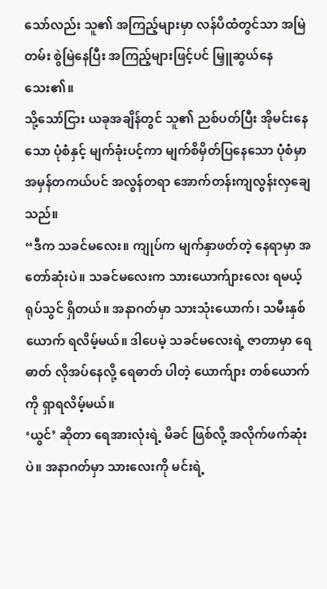သော်လည်း သူ၏ အကြည့်များမှာ လန်ပိထံတွင်သာ အမြဲတမ်း စွဲမြဲနေပြီး အကြည့်များဖြင့်ပင် မြှူဆွယ်နေသေး၏။
သို့သော်ငြား ယခုအချိန်တွင် သူ၏ ညစ်ပတ်ပြီး အိုမင်းနေသော ပုံစံနှင့် မျက်ခုံးပင့်ကာ မျက်စိမှိတ်ပြနေသော ပုံစံမှာ အမှန်တကယ်ပင် အလွန်တရာ အောက်တန်းကျလွန်းလှချေသည်။
“ဒီက သခင်မလေး။ ကျုပ်က မျက်နှာဖတ်တဲ့ နေရာမှာ အတော်ဆုံးပဲ။ သခင်မလေးက သားယောက်ျားလေး ရမယ့် ရုပ်သွင် ရှိတယ်။ အနာဂတ်မှာ သားသုံးယောက်၊ သမီးနှစ်ယောက် ရလိမ့်မယ်။ ဒါပေမဲ့ သခင်မလေးရဲ့ ဇာတာမှာ ရေဓာတ် လိုအပ်နေလို့ ရေဓာတ် ပါတဲ့ ယောက်ျား တစ်ယောက်ကို ရှာရလိမ့်မယ်။
‘ယွင်’ ဆိုတာ ရေအားလုံးရဲ့ မိခင် ဖြစ်လို့ အလိုက်ဖက်ဆုံးပဲ။ အနာဂတ်မှာ သားလေးကို မင်းရဲ့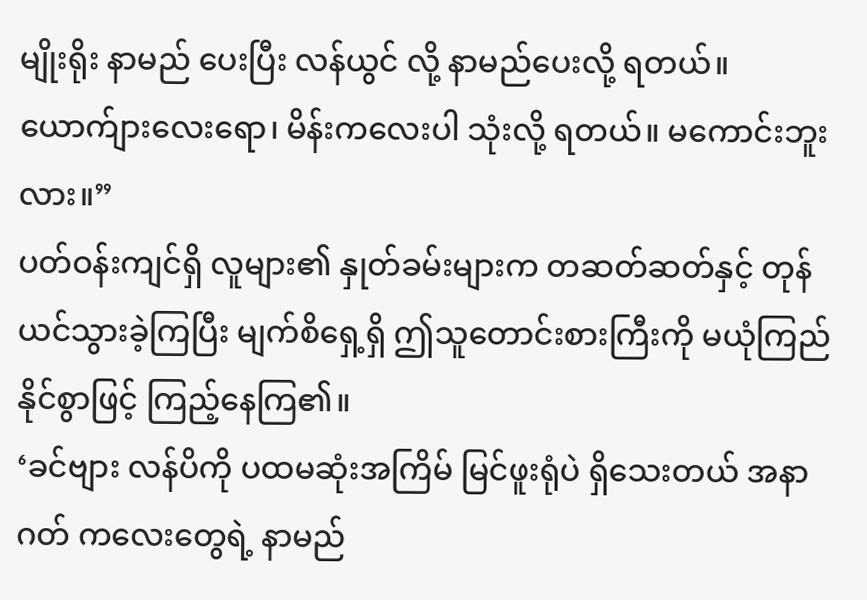မျိုးရိုး နာမည် ပေးပြီး လန်ယွင် လို့ နာမည်ပေးလို့ ရတယ်။ ယောက်ျားလေးရော၊ မိန်းကလေးပါ သုံးလို့ ရတယ်။ မကောင်းဘူးလား။”
ပတ်ဝန်းကျင်ရှိ လူများ၏ နှုတ်ခမ်းများက တဆတ်ဆတ်နှင့် တုန်ယင်သွားခဲ့ကြပြီး မျက်စိရှေ့ရှိ ဤသူတောင်းစားကြီးကို မယုံကြည်နိုင်စွာဖြင့် ကြည့်နေကြ၏။
‘ခင်ဗျား လန်ပိကို ပထမဆုံးအကြိမ် မြင်ဖူးရုံပဲ ရှိသေးတယ် အနာဂတ် ကလေးတွေရဲ့ နာမည်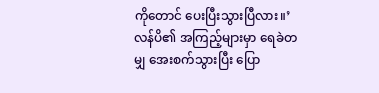ကိုတောင် ပေးပြီးသွားပြီလား။’
လန်ပိ၏ အကြည့်များမှာ ရေခဲတမျှ အေးစက်သွားပြီး ပြော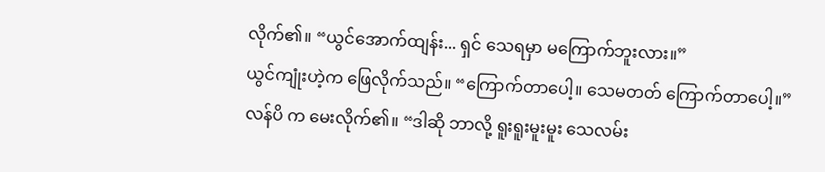လိုက်၏။ “ယွင်အောက်ထျန်း... ရှင် သေရမှာ မကြောက်ဘူးလား။”
ယွင်ကျုံးဟဲ့က ဖြေလိုက်သည်။ “ကြောက်တာပေါ့။ သေမတတ် ကြောက်တာပေါ့။”
လန်ပိ က မေးလိုက်၏။ “ဒါဆို ဘာလို့ ရူးရူးမူးမူး သေလမ်း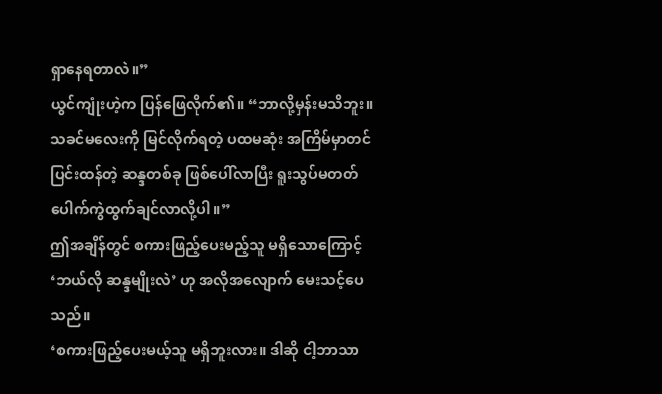ရှာနေရတာလဲ။”
ယွင်ကျုံးဟဲ့က ပြန်ဖြေလိုက်၏။ “ဘာလို့မှန်းမသိဘူး။ သခင်မလေးကို မြင်လိုက်ရတဲ့ ပထမဆုံး အကြိမ်မှာတင် ပြင်းထန်တဲ့ ဆန္ဒတစ်ခု ဖြစ်ပေါ်လာပြီး ရူးသွပ်မတတ် ပေါက်ကွဲထွက်ချင်လာလို့ပါ။”
ဤအချိန်တွင် စကားဖြည့်ပေးမည့်သူ မရှိသောကြောင့် ‘ဘယ်လို ဆန္ဒမျိုးလဲ’ ဟု အလိုအလျောက် မေးသင့်ပေသည်။
‘စကားဖြည့်ပေးမယ့်သူ မရှိဘူးလား။ ဒါဆို ငါ့ဘာသာ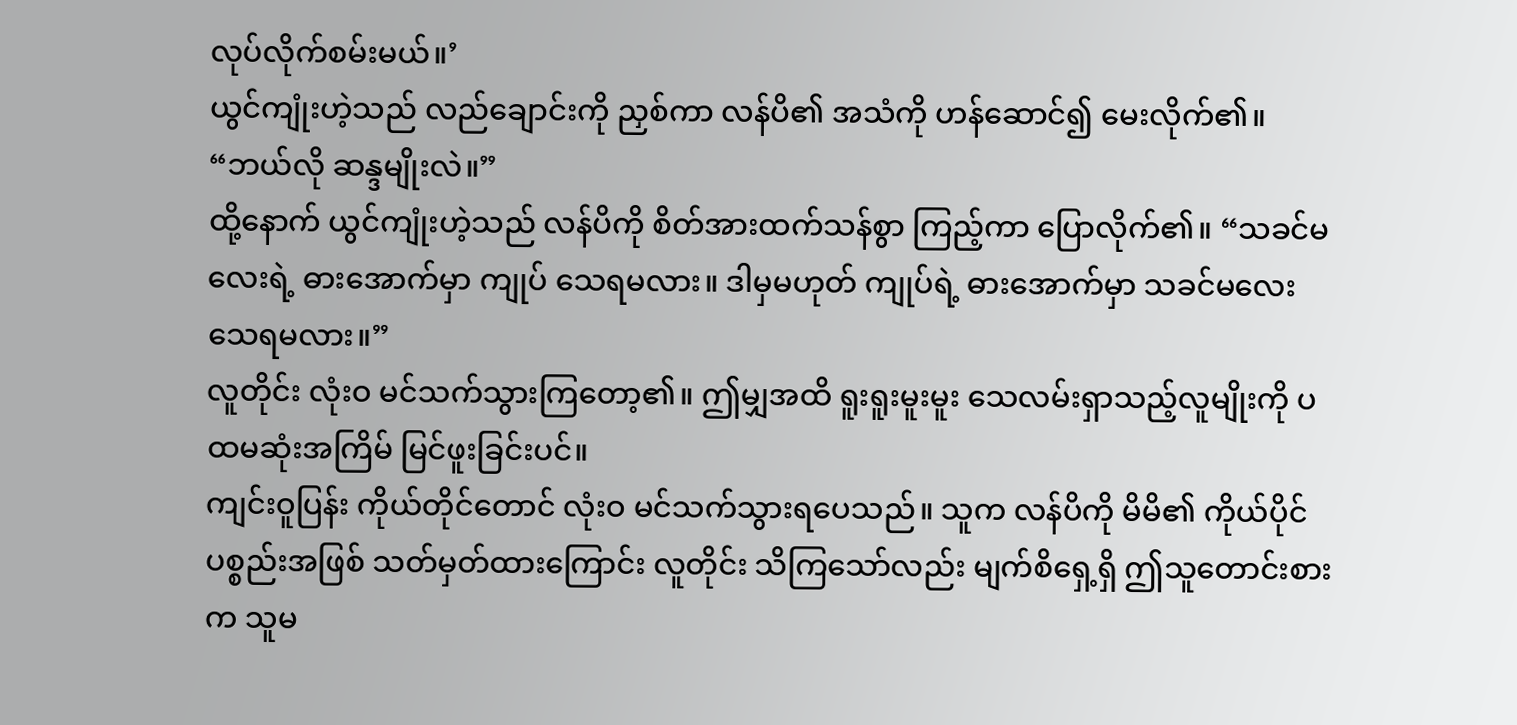လုပ်လိုက်စမ်းမယ်။’
ယွင်ကျုံးဟဲ့သည် လည်ချောင်းကို ညှစ်ကာ လန်ပိ၏ အသံကို ဟန်ဆောင်၍ မေးလိုက်၏။ “ဘယ်လို ဆန္ဒမျိုးလဲ။”
ထို့နောက် ယွင်ကျုံးဟဲ့သည် လန်ပိကို စိတ်အားထက်သန်စွာ ကြည့်ကာ ပြောလိုက်၏။ “သခင်မလေးရဲ့ ဓားအောက်မှာ ကျုပ် သေရမလား။ ဒါမှမဟုတ် ကျုပ်ရဲ့ ဓားအောက်မှာ သခင်မလေး သေရမလား။”
လူတိုင်း လုံးဝ မင်သက်သွားကြတော့၏။ ဤမျှအထိ ရူးရူးမူးမူး သေလမ်းရှာသည့်လူမျိုးကို ပထမဆုံးအကြိမ် မြင်ဖူးခြင်းပင်။
ကျင်းဝူပြန်း ကိုယ်တိုင်တောင် လုံးဝ မင်သက်သွားရပေသည်။ သူက လန်ပိကို မိမိ၏ ကိုယ်ပိုင်ပစ္စည်းအဖြစ် သတ်မှတ်ထားကြောင်း လူတိုင်း သိကြသော်လည်း မျက်စိရှေ့ရှိ ဤသူတောင်းစားက သူမ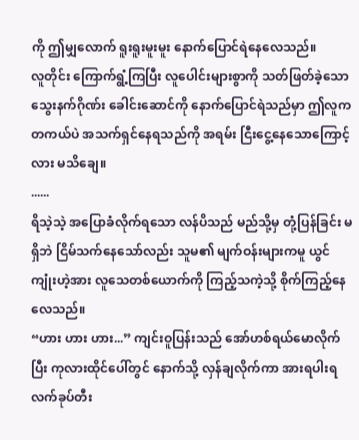ကို ဤမျှလောက် ရူးရူးမူးမူး နောက်ပြောင်ရဲနေလေသည်။
လူတိုင်း ကြောက်ရွံ့ကြပြီး လူပေါင်းများစွာကို သတ်ဖြတ်ခဲ့သော သွေးနက်ဂိုဏ်း ခေါင်းဆောင်ကို နောက်ပြောင်ရဲသည်မှာ ဤလူက တကယ်ပဲ အသက်ရှင်နေရသည်ကို အရမ်း ငြီးငွေ့နေသောကြောင့်လား မသိချေ။
......
ရိသဲ့သဲ့ အပြောခံလိုက်ရသော လန်ပိသည် မည်သို့မှ တုံ့ပြန်ခြင်း မရှိဘဲ ငြိမ်သက်နေသော်လည်း သူမ၏ မျက်ဝန်းများကမူ ယွင်ကျုံးဟဲ့အား လူသေတစ်ယောက်ကို ကြည့်သကဲ့သို့ စိုက်ကြည့်နေလေသည်။
“ဟား ဟား ဟား...” ကျင်းဝူပြန်းသည် အော်ဟစ်ရယ်မောလိုက်ပြီး ကုလားထိုင်ပေါ်တွင် နောက်သို့ လှန်ချလိုက်ကာ အားရပါးရ လက်ခုပ်တီး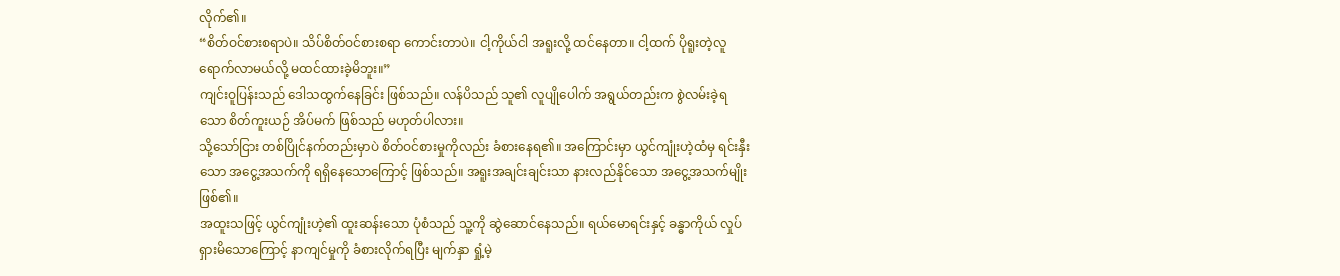လိုက်၏။
“စိတ်ဝင်စားစရာပဲ။ သိပ်စိတ်ဝင်စားစရာ ကောင်းတာပဲ။ ငါ့ကိုယ်ငါ အရူးလို့ ထင်နေတာ။ ငါ့ထက် ပိုရူးတဲ့လူ ရောက်လာမယ်လို့ မထင်ထားခဲ့မိဘူး။”
ကျင်းဝူပြန်းသည် ဒေါသထွက်နေခြင်း ဖြစ်သည်။ လန်ပိသည် သူ၏ လူပျိုပေါက် အရွယ်တည်းက စွဲလမ်းခဲ့ရသော စိတ်ကူးယဉ် အိပ်မက် ဖြစ်သည် မဟုတ်ပါလား။
သို့သော်ငြား တစ်ပြိုင်နက်တည်းမှာပဲ စိတ်ဝင်စားမှုကိုလည်း ခံစားနေရ၏။ အကြောင်းမှာ ယွင်ကျုံးဟဲ့ထံမှ ရင်းနှီးသော အငွေ့အသက်ကို ရရှိနေသောကြောင့် ဖြစ်သည်။ အရူးအချင်းချင်းသာ နားလည်နိုင်သော အငွေ့အသက်မျိုး ဖြစ်၏။
အထူးသဖြင့် ယွင်ကျုံးဟဲ့၏ ထူးဆန်းသော ပုံစံသည် သူ့ကို ဆွဲဆောင်နေသည်။ ရယ်မောရင်းနှင့် ခန္ဓာကိုယ် လှုပ်ရှားမိသောကြောင့် နာကျင်မှုကို ခံစားလိုက်ရပြီး မျက်နှာ ရှုံ့မဲ့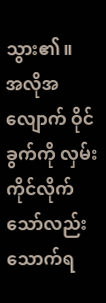သွား၏။
အလိုအလျောက် ဝိုင်ခွက်ကို လှမ်းကိုင်လိုက်သော်လည်း သောက်ရ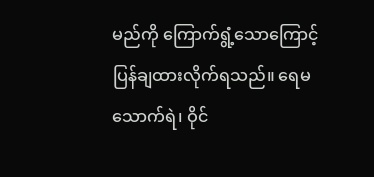မည်ကို ကြောက်ရွံ့သောကြောင့် ပြန်ချထားလိုက်ရသည်။ ရေမသောက်ရဲ၊ ဝိုင်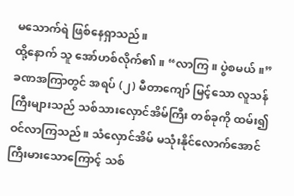မသောက်ရဲ ဖြစ်နေရှာသည်။
ထို့နောက် သူ အော်ဟစ်လိုက်၏။ “လာကြ။ ပွဲစမယ်။”
ခဏအကြာတွင် အရပ် (၂) မီတာကျော် မြင့်သော လူသန်ကြီးများသည် သစ်သားလှောင်အိမ်ကြီး တစ်ခုကို ထမ်း၍ ဝင်လာကြသည်။ သံလှောင်အိမ် မသုံးနိုင်လောက်အောင် ကြီးမားသောကြောင့် သစ်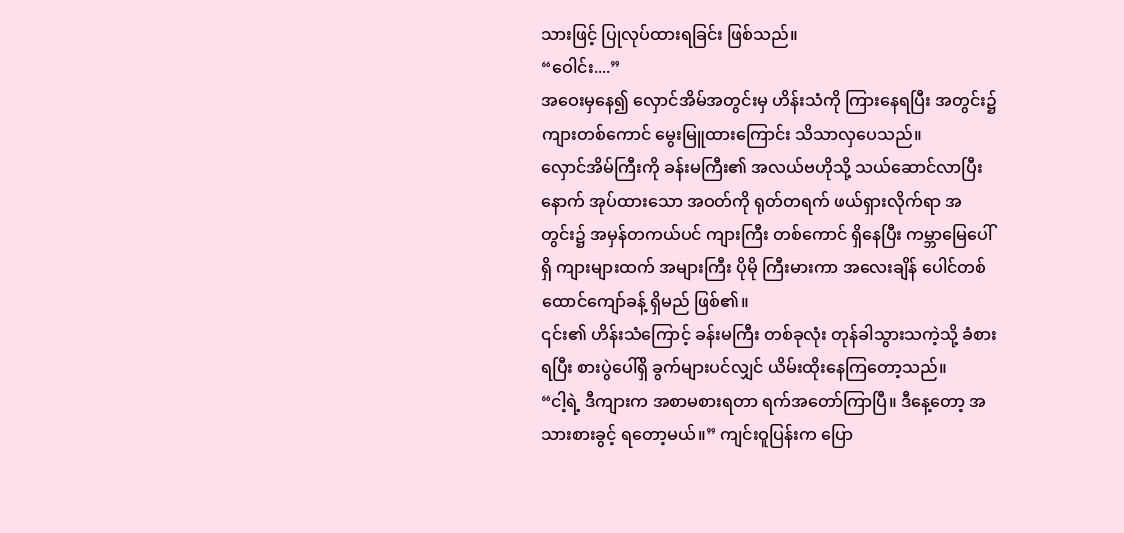သားဖြင့် ပြုလုပ်ထားရခြင်း ဖြစ်သည်။
“ဝေါင်း....”
အဝေးမှနေ၍ လှောင်အိမ်အတွင်းမှ ဟိန်းသံကို ကြားနေရပြီး အတွင်း၌ ကျားတစ်ကောင် မွေးမြူထားကြောင်း သိသာလှပေသည်။
လှောင်အိမ်ကြီးကို ခန်းမကြီး၏ အလယ်ဗဟိုသို့ သယ်ဆောင်လာပြီးနောက် အုပ်ထားသော အဝတ်ကို ရုတ်တရက် ဖယ်ရှားလိုက်ရာ အတွင်း၌ အမှန်တကယ်ပင် ကျားကြီး တစ်ကောင် ရှိနေပြီး ကမ္ဘာမြေပေါ်ရှိ ကျားများထက် အများကြီး ပိုမို ကြီးမားကာ အလေးချိန် ပေါင်တစ်ထောင်ကျော်ခန့် ရှိမည် ဖြစ်၏။
၎င်း၏ ဟိန်းသံကြောင့် ခန်းမကြီး တစ်ခုလုံး တုန်ခါသွားသကဲ့သို့ ခံစားရပြီး စားပွဲပေါ်ရှိ ခွက်များပင်လျှင် ယိမ်းထိုးနေကြတော့သည်။
“ငါ့ရဲ့ ဒီကျားက အစာမစားရတာ ရက်အတော်ကြာပြီ။ ဒီနေ့တော့ အသားစားခွင့် ရတော့မယ်။” ကျင်းဝူပြန်းက ပြော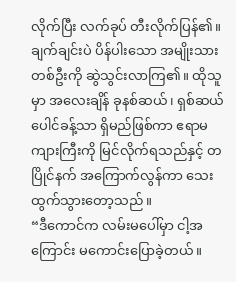လိုက်ပြီး လက်ခုပ် တီးလိုက်ပြန်၏။
ချက်ချင်းပဲ ပိန်ပါးသော အမျိုးသား တစ်ဦးကို ဆွဲသွင်းလာကြ၏။ ထိုသူမှာ အလေးချိန် ခုနစ်ဆယ်၊ ရှစ်ဆယ်ပေါင်ခန့်သာ ရှိမည်ဖြစ်ကာ ဧရာမကျားကြီးကို မြင်လိုက်ရသည်နှင့် တပြိုင်နက် အကြောက်လွန်ကာ သေးထွက်သွားတော့သည်။
“ဒီကောင်က လမ်းမပေါ်မှာ ငါ့အကြောင်း မကောင်းပြောခဲ့တယ်။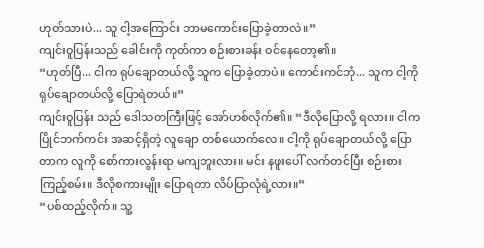ဟုတ်သားပဲ... သူ ငါ့အကြောင်း ဘာမကောင်းပြောခဲ့တာလဲ။”
ကျင်းဝူပြန်းသည် ခေါင်းကို ကုတ်ကာ စဉ်းစားခန်း ဝင်နေတော့၏။
“ဟုတ်ပြီ... ငါက ရုပ်ချောတယ်လို့ သူက ပြောခဲ့တာပဲ။ ကောင်းကင်ဘုံ... သူက ငါ့ကို ရုပ်ချောတယ်လို့ ပြောရဲတယ်။”
ကျင်းဝူပြန်း သည် ဒေါသတကြီးဖြင့် အော်ဟစ်လိုက်၏။ “ဒီလိုပြောလို့ ရလား။ ငါက ပြိုင်ဘက်ကင်း အဆင့်ရှိတဲ့ လူချော တစ်ယောက်လေ။ ငါ့ကို ရုပ်ချောတယ်လို့ ပြောတာက လူကို စော်ကားလွန်းရာ မကျဘူးလား။ မင်း နဖူးပေါ် လက်တင်ပြီး စဉ်းစားကြည့်စမ်း။ ဒီလိုစကားမျိုး ပြောရတာ လိပ်ပြာလုံရဲ့လား။”
“ပစ်ထည့်လိုက်။ သူ့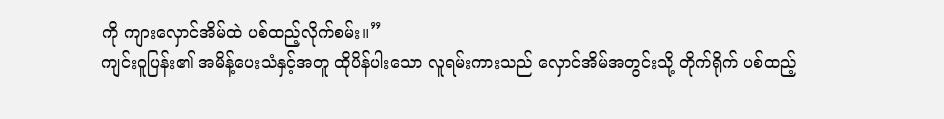ကို ကျားလှောင်အိမ်ထဲ ပစ်ထည့်လိုက်စမ်း။”
ကျင်းဝူပြန်း၏ အမိန့်ပေးသံနှင့်အတူ ထိုပိန်ပါးသော လူရမ်းကားသည် လှောင်အိမ်အတွင်းသို့ တိုက်ရိုက် ပစ်ထည့်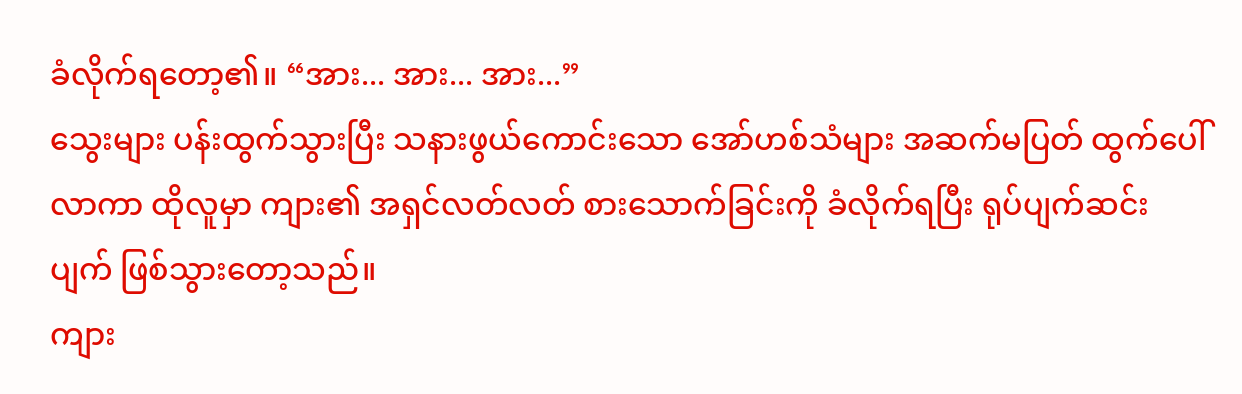ခံလိုက်ရတော့၏။ “အား... အား... အား...”
သွေးများ ပန်းထွက်သွားပြီး သနားဖွယ်ကောင်းသော အော်ဟစ်သံများ အဆက်မပြတ် ထွက်ပေါ်လာကာ ထိုလူမှာ ကျား၏ အရှင်လတ်လတ် စားသောက်ခြင်းကို ခံလိုက်ရပြီး ရုပ်ပျက်ဆင်းပျက် ဖြစ်သွားတော့သည်။
ကျား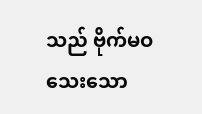သည် ဗိုက်မဝသေးသော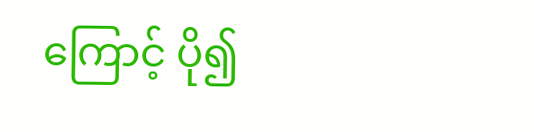ကြောင့် ပို၍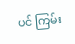ပင် ကြမ်း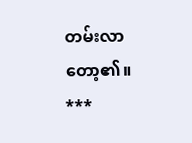တမ်းလာတော့၏။
***